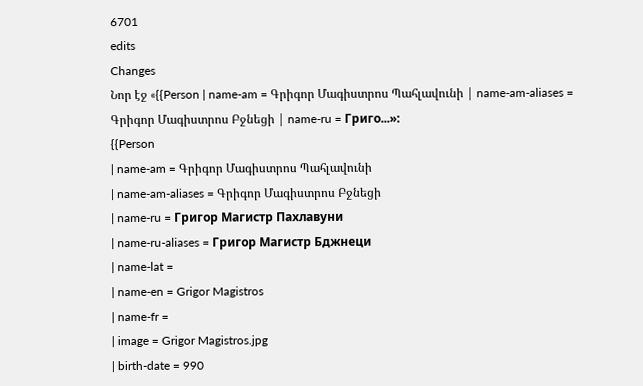6701
edits
Changes
Նոր էջ «{{Person | name-am = Գրիգոր Մագիստրոս Պահլավունի | name-am-aliases = Գրիգոր Մագիստրոս Բջնեցի | name-ru = Григо...»:
{{Person
| name-am = Գրիգոր Մագիստրոս Պահլավունի
| name-am-aliases = Գրիգոր Մագիստրոս Բջնեցի
| name-ru = Григор Магистр Пахлавуни
| name-ru-aliases = Григор Магистр Бджнеци
| name-lat =
| name-en = Grigor Magistros
| name-fr =
| image = Grigor Magistros.jpg
| birth-date = 990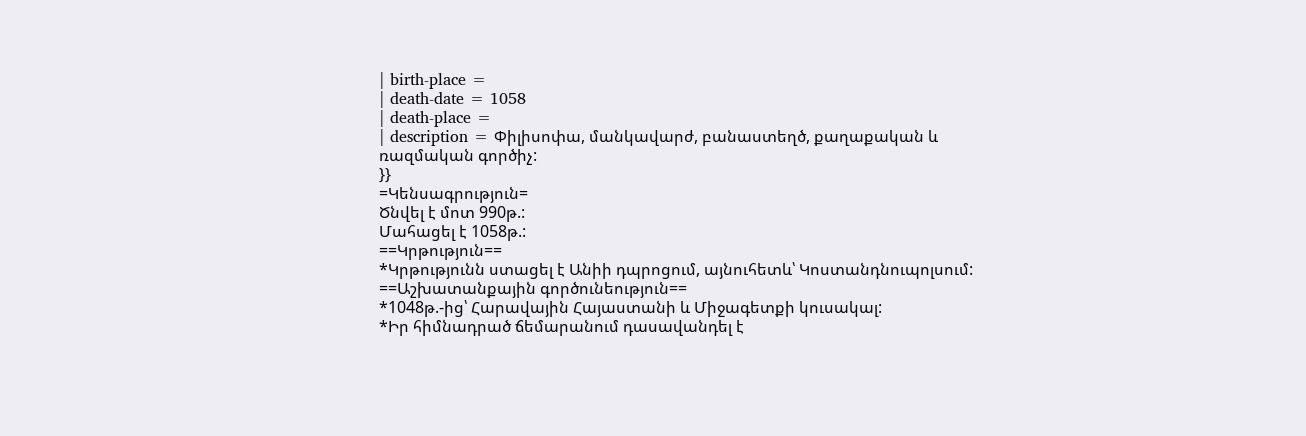| birth-place =
| death-date = 1058
| death-place =
| description = Փիլիսոփա, մանկավարժ, բանաստեղծ, քաղաքական և ռազմական գործիչ:
}}
=Կենսագրություն=
Ծնվել է մոտ 990թ.:
Մահացել է 1058թ.:
==Կրթություն==
*Կրթությունն ստացել է Անիի դպրոցում, այնուհետև՝ Կոստանդնուպոլսում:
==Աշխատանքային գործունեություն==
*1048թ.-ից՝ Հարավային Հայաստանի և Միջագետքի կուսակալ:
*Իր հիմնադրած ճեմարանում դասավանդել է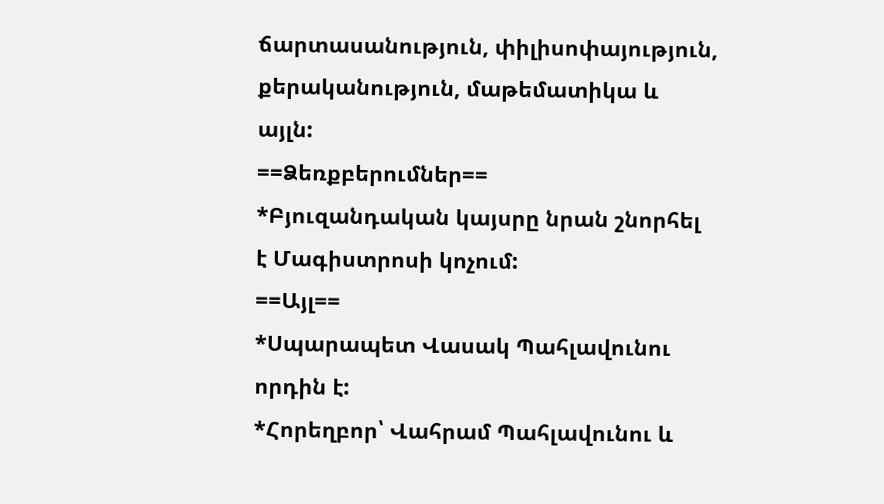ճարտասանություն, փիլիսոփայություն, քերականություն, մաթեմատիկա և այլն:
==Ձեռքբերումներ==
*Բյուզանդական կայսրը նրան շնորհել է Մագիստրոսի կոչում:
==Այլ==
*Սպարապետ Վասակ Պահլավունու որդին է:
*Հորեղբոր՝ Վահրամ Պահլավունու և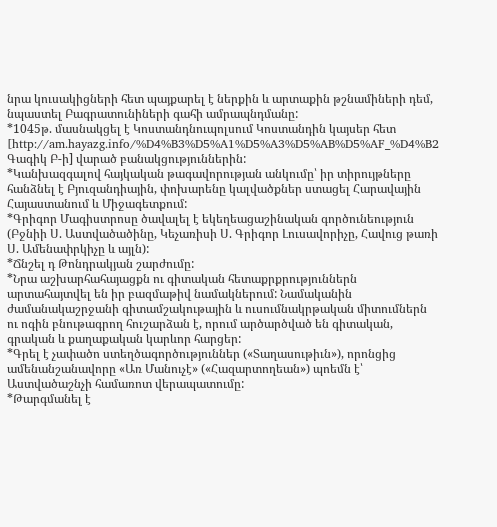նրա կուսակիցների հետ պայքարել է ներքին և արտաքին թշնամիների դեմ, նպաստել Բագրատունիների գահի ամրապնդմանը:
*1045թ. մասնակցել է Կոստանդնուպոլսում Կոստանդին կայսեր հետ [http://am.hayazg.info/%D4%B3%D5%A1%D5%A3%D5%AB%D5%AF_%D4%B2 Գագիկ Բ-ի] վարած բանակցություններին:
*Կանխազգալով հայկական թագավորության անկումը՝ իր տիրույթները հանձնել է Բյուզանդիային, փոխարենը կալվածքներ ստացել Հարավային Հայաստանում և Միջագետքում:
*Գրիգոր Մագիստրոսը ծավալել է եկեղեացաշինական գործունեություն (Բջնիի Ս. Աստվածածինը, Կեչառիսի Ս. Գրիգոր Լուսավորիչը, Հավուց թառի Ս. Ամենափրկիչը և այլն):
*Ճնշել դ Թոնդրակյան շարժումը:
*Նրա աշխարհահայացքն ու գիտական հետաքրքրություններն արտահայտվել են իր բազմաթիվ նամակներում: Նամականին ժամանակաշրջանի գիտամշակութային և ուսումնակրթական միտումներն ու ոգին բնութագրող հուշարձան է, որում արծարծված են գիտական, գրական և քաղաքական կարևոր հարցեր:
*Գրել է չափածո ստեղծագործություններ («Տաղասութիւն»), որոնցից ամենանշանավորը «Առ Մանուչէ» («Հազարտողեան») պոեմն է՝ Աստվածաշնչի համառոտ վերապատումը:
*Թարգմանել է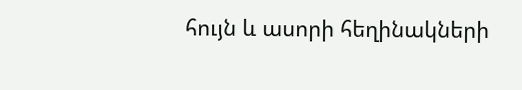հույն և ասորի հեղինակների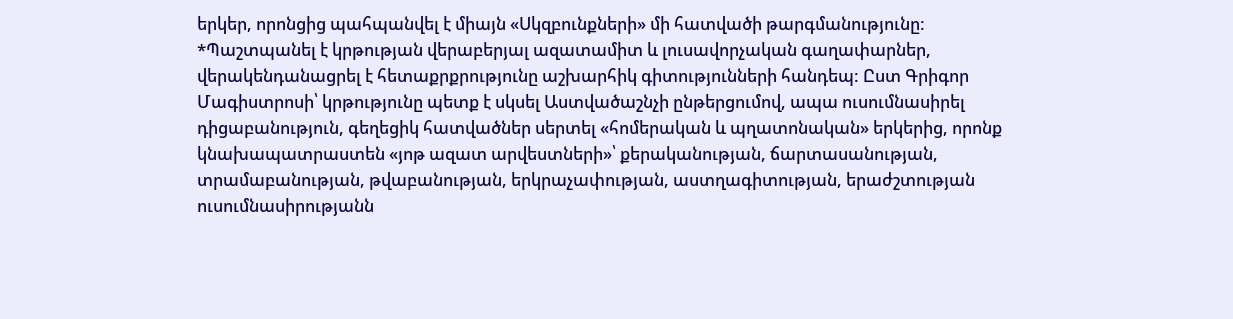երկեր, որոնցից պահպանվել է միայն «Սկզբունքների» մի հատվածի թարգմանությունը:
*Պաշտպանել է կրթության վերաբերյալ ազատամիտ և լուսավորչական գաղափարներ, վերակենդանացրել է հետաքրքրությունը աշխարհիկ գիտությունների հանդեպ: Ըստ Գրիգոր Մագիստրոսի՝ կրթությունը պետք է սկսել Աստվածաշնչի ընթերցումով, ապա ուսումնասիրել դիցաբանություն, գեղեցիկ հատվածներ սերտել «հոմերական և պղատոնական» երկերից, որոնք կնախապատրաստեն «յոթ ազատ արվեստների»՝ քերականության, ճարտասանության, տրամաբանության, թվաբանության, երկրաչափության, աստղագիտության, երաժշտության ուսումնասիրությանն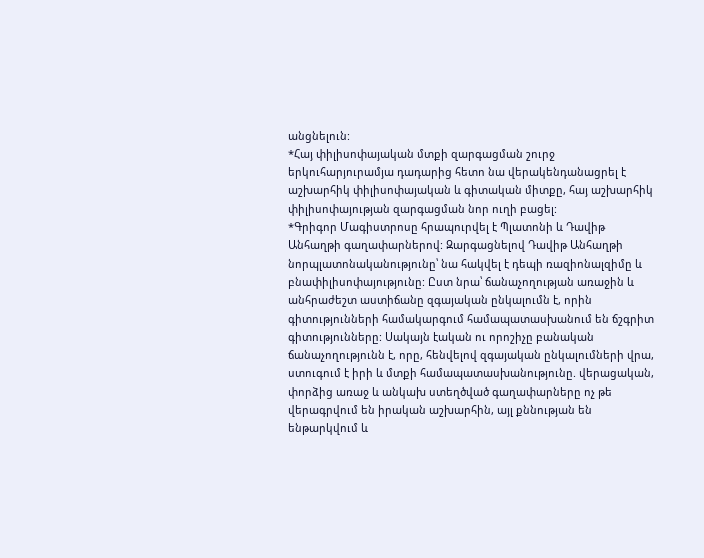անցնելուն:
*Հայ փիլիսոփայական մտքի զարգացման շուրջ երկուհարյուրամյա դադարից հետո նա վերակենդանացրել է աշխարհիկ փիլիսոփայական և գիտական միտքը, հայ աշխարհիկ փիլիսոփայության զարգացման նոր ուղի բացել:
*Գրիգոր Մագիստրոսը հրապուրվել է Պլատոնի և Դավիթ Անհաղթի գաղափարներով: Զարգացնելով Դավիթ Անհաղթի նորպլատոնականությունը՝ նա հակվել է դեպի ռազիոնալզիմը և բնափիլիսոփայությունը: Ըստ նրա՝ ճանաչողության առաջին և անհրաժեշտ աստիճանը զգայական ընկալումն է, որին գիտությունների համակարգում համապատասխանում են ճշգրիտ գիտությունները: Սակայն էական ու որոշիչը բանական ճանաչողությունն է, որը, հենվելով զգայական ընկալումների վրա, ստուգում է իրի և մտքի համապատասխանությունը. վերացական, փորձից առաջ և անկախ ստեղծված գաղափարները ոչ թե վերագրվում են իրական աշխարհին, այլ քննության են ենթարկվում և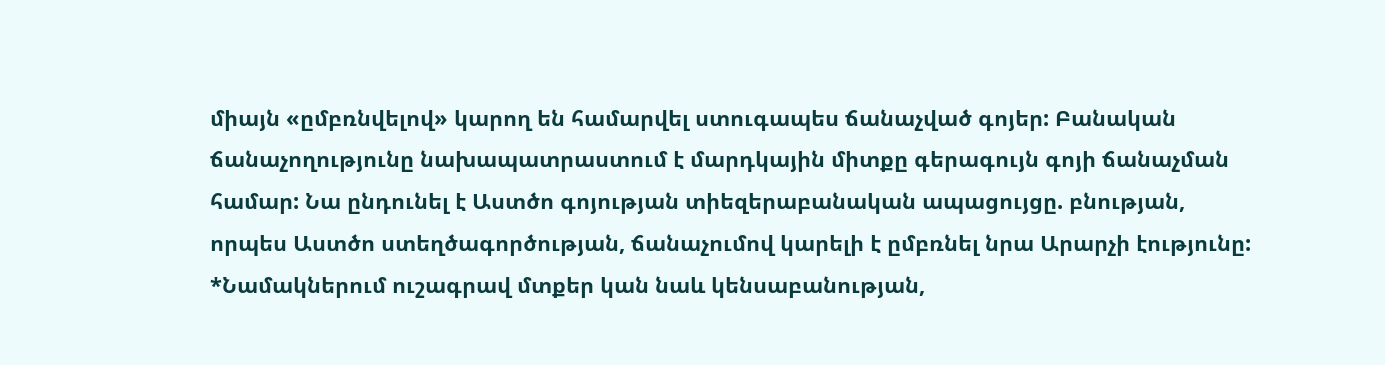միայն «ըմբռնվելով» կարող են համարվել ստուգապես ճանաչված գոյեր: Բանական ճանաչողությունը նախապատրաստում է մարդկային միտքը գերագույն գոյի ճանաչման համար: Նա ընդունել է Աստծո գոյության տիեզերաբանական ապացույցը. բնության, որպես Աստծո ստեղծագործության, ճանաչումով կարելի է ըմբռնել նրա Արարչի էությունը:
*Նամակներում ուշագրավ մտքեր կան նաև կենսաբանության,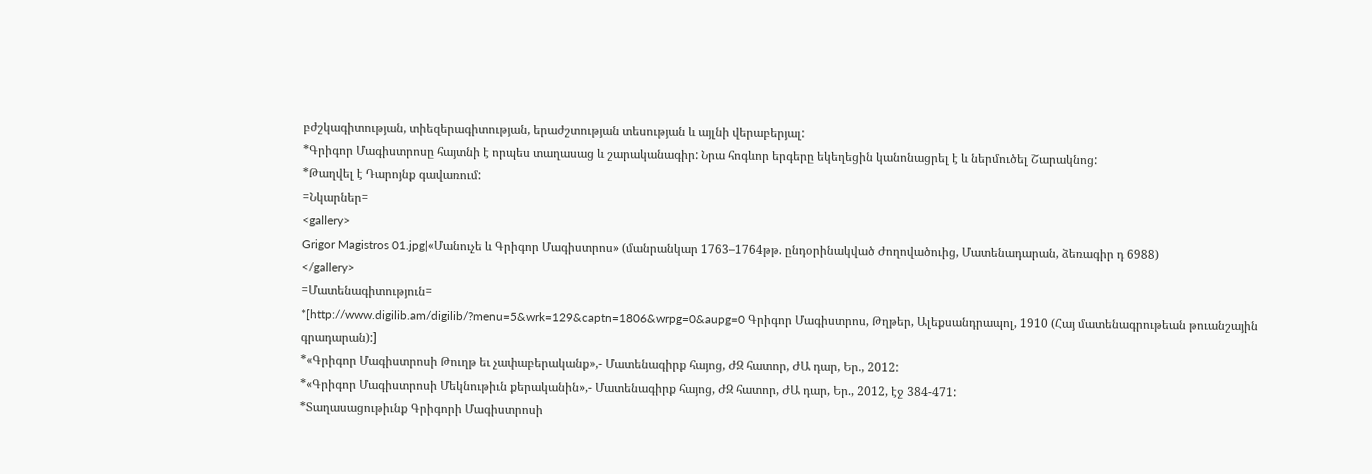բժշկագիտության, տիեզերագիտության, երաժշտության տեսության և այլնի վերաբերյալ:
*Գրիգոր Մագիստրոսը հայտնի է որպես տաղասաց և շարականագիր: Նրա հոգևոր երգերը եկեղեցին կանոնացրել է և ներմուծել Շարակնոց:
*Թաղվել է Դարոյնք գավառում:
=Նկարներ=
<gallery>
Grigor Magistros 01.jpg|«Մանուչե և Գրիգոր Մագիստրոս» (մանրանկար 1763–1764թթ. ընդօրինակված Ժողովածուից, Մատենադարան, ձեռագիր դ 6988)
</gallery>
=Մատենագիտություն=
*[http://www.digilib.am/digilib/?menu=5&wrk=129&captn=1806&wrpg=0&aupg=0 Գրիգոր Մագիստրոս, Թղթեր, Ալեքսանդրապոլ, 1910 (Հայ մատենագրութեան թուանշային գրադարան):]
*«Գրիգոր Մագիստրոսի Թուղթ եւ չափաբերականք»,- Մատենագիրք հայոց, ԺԶ հատոր, ԺԱ դար, Եր., 2012:
*«Գրիգոր Մագիստրոսի Մեկնութիւն քերականին»,- Մատենագիրք հայոց, ԺԶ հատոր, ԺԱ դար, Եր., 2012, էջ 384-471:
*Տաղասացութիւնք Գրիգորի Մագիստրոսի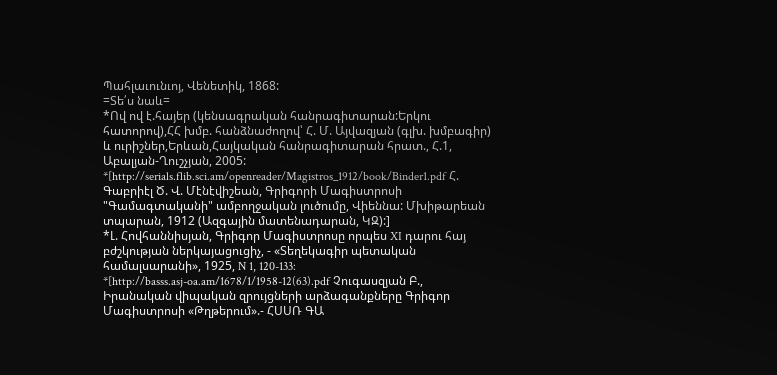Պահլաւունւոյ, Վենետիկ, 1868:
=Տե՛ս նաև=
*Ով ով է.հայեր (կենսագրական հանրագիտարան:Երկու հատորով),ՀՀ խմբ. հանձնաժողով՝ Հ. Մ. Այվազյան (գլխ. խմբագիր) և ուրիշներ,Երևան,Հայկական հանրագիտարան հրատ., Հ.1, Աբալյան-Ղուշչյան, 2005:
*[http://serials.flib.sci.am/openreader/Magistros_1912/book/Binder1.pdf Հ. Գաբրիէլ Ծ. Վ. Մէնէվիշեան, Գրիգորի Մագիստրոսի "Գամագտականի" ամբողջական լուծումը, Վիեննա: Մխիթարեան տպարան, 1912 (Ազգային մատենադարան, ԿԶ):]
*Լ. Հովհաննիսյան, Գրիգոր Մագիստրոսը որպես XI դարու հայ բժշկության ներկայացուցիչ, - «Տեղեկագիր պետական համալսարանի», 1925, N 1, 120-133:
*[http://basss.asj-oa.am/1678/1/1958-12(63).pdf Չուգասզյան Բ., Իրանական վիպական զրույցների արձագանքները Գրիգոր Մագիստրոսի «Թղթերում».- ՀՍՍՌ ԳԱ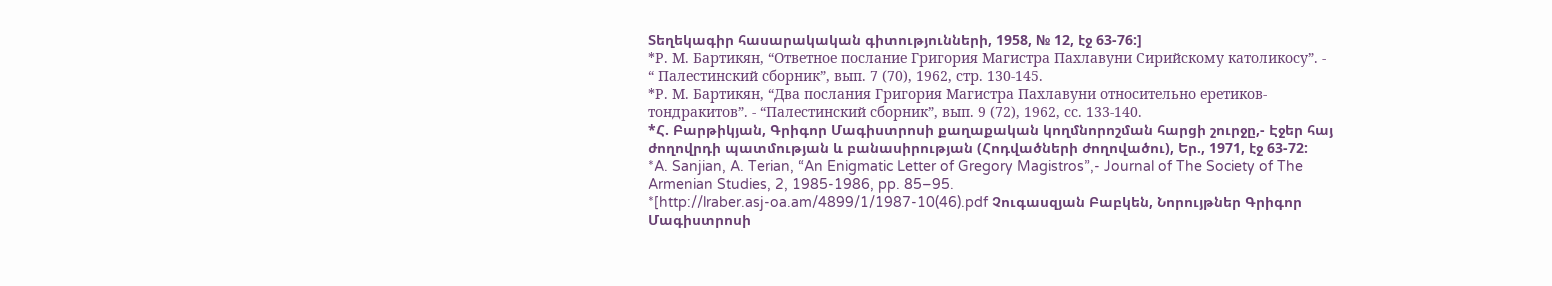Տեղեկագիր հասարակական գիտությունների, 1958, № 12, էջ 63-76:]
*Р. М. Бартикян, “Ответное послание Григория Магистра Пахлавуни Сирийскому католикосу”. - “ Палестинский сборник”, вып. 7 (70), 1962, стр. 130-145.
*Р. М. Бартикян, “Два послания Григория Магистра Пахлавуни относительно еретиков-тондракитов”. - “Палестинский сборник”, вып. 9 (72), 1962, сс. 133-140.
*Հ. Բարթիկյան, Գրիգոր Մագիստրոսի քաղաքական կողմնորոշման հարցի շուրջը,- Էջեր հայ ժողովրդի պատմության և բանասիրության (Հոդվածների ժողովածու), Եր., 1971, էջ 63-72:
*A. Sanjian, A. Terian, “An Enigmatic Letter of Gregory Magistros”,- Journal of The Society of The Armenian Studies, 2, 1985-1986, pp. 85–95.
*[http://lraber.asj-oa.am/4899/1/1987-10(46).pdf Չուգասզյան Բաբկեն, Նորույթներ Գրիգոր Մագիստրոսի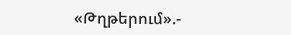«Թղթերում».-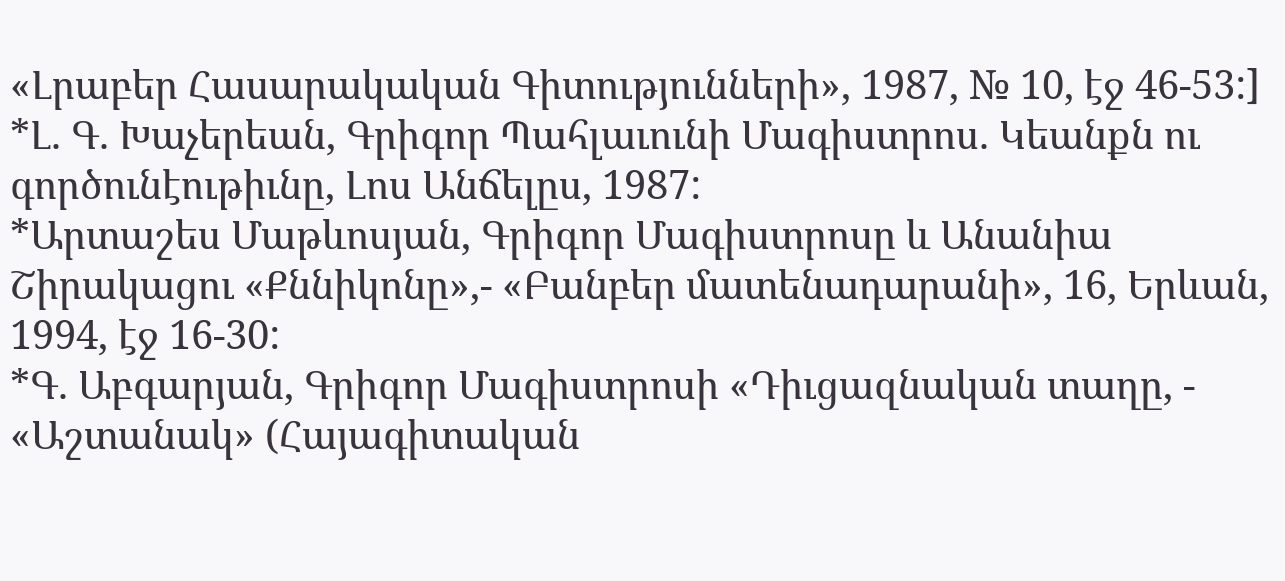«Լրաբեր Հասարակական Գիտությունների», 1987, № 10, էջ 46-53:]
*Լ. Գ. Խաչերեան, Գրիգոր Պահլաւունի Մագիստրոս. Կեանքն ու գործունէութիւնը, Լոս Անճելըս, 1987:
*Արտաշես Մաթևոսյան, Գրիգոր Մագիստրոսը և Անանիա Շիրակացու «Քննիկոնը»,- «Բանբեր մատենադարանի», 16, Երևան, 1994, էջ 16-30:
*Գ. Աբգարյան, Գրիգոր Մագիստրոսի «Դիւցազնական տաղը, - «Աշտանակ» (Հայագիտական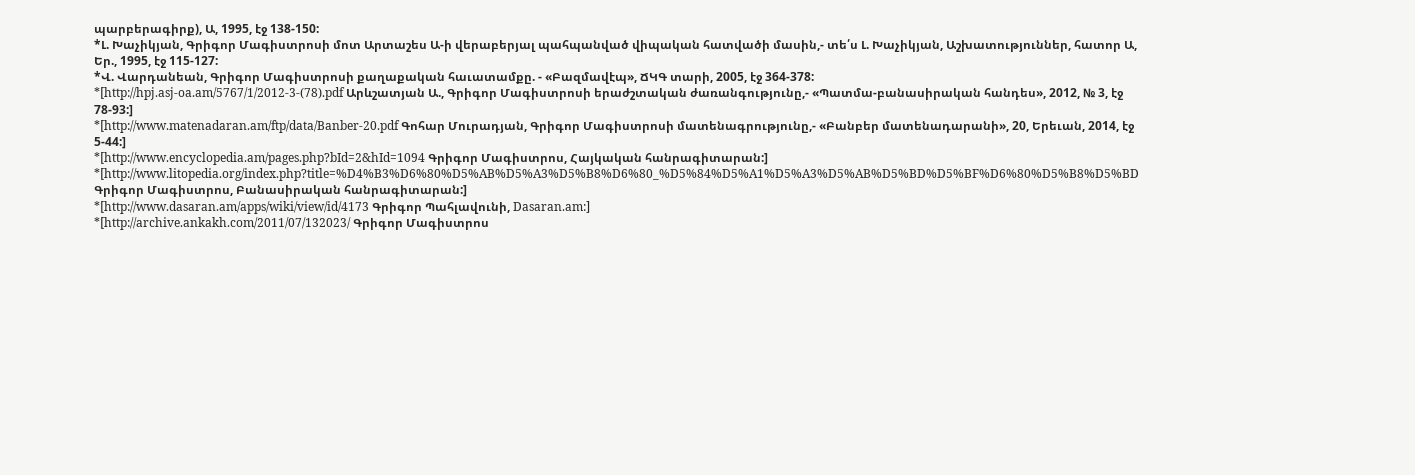պարբերագիրք), Ա, 1995, էջ 138-150:
*Լ. Խաչիկյան, Գրիգոր Մագիստրոսի մոտ Արտաշես Ա-ի վերաբերյալ պահպանված վիպական հատվածի մասին,- տե՛ս Լ. Խաչիկյան, Աշխատություններ, հատոր Ա, Եր., 1995, էջ 115-127:
*Վ. Վարդանեան, Գրիգոր Մագիստրոսի քաղաքական հաւատամքը. - «Բազմավէպ», ՃԿԳ տարի, 2005, էջ 364-378:
*[http://hpj.asj-oa.am/5767/1/2012-3-(78).pdf Արևշատյան Ա., Գրիգոր Մագիստրոսի երաժշտական ժառանգությունը,- «Պատմա-բանասիրական հանդես», 2012, № 3, էջ 78-93:]
*[http://www.matenadaran.am/ftp/data/Banber-20.pdf Գոհար Մուրադյան, Գրիգոր Մագիստրոսի մատենագրությունը,- «Բանբեր մատենադարանի», 20, Երեւան, 2014, էջ 5-44:]
*[http://www.encyclopedia.am/pages.php?bId=2&hId=1094 Գրիգոր Մագիստրոս, Հայկական հանրագիտարան:]
*[http://www.litopedia.org/index.php?title=%D4%B3%D6%80%D5%AB%D5%A3%D5%B8%D6%80_%D5%84%D5%A1%D5%A3%D5%AB%D5%BD%D5%BF%D6%80%D5%B8%D5%BD Գրիգոր Մագիստրոս, Բանասիրական հանրագիտարան:]
*[http://www.dasaran.am/apps/wiki/view/id/4173 Գրիգոր Պահլավունի, Dasaran.am:]
*[http://archive.ankakh.com/2011/07/132023/ Գրիգոր Մագիստրոս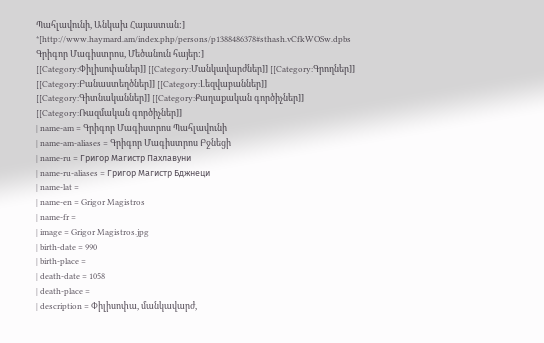Պահլավունի, Անկախ Հայաստան:]
*[http://www.haymard.am/index.php/persons/p1388486378#sthash.vCfkWOSw.dpbs Գրիգոր Մագիստրոս, Մեծանուն հայեր:]
[[Category:Փիլիսոփաներ]] [[Category:Մանկավարժներ]] [[Category:Գրողներ]] [[Category:Բանաստեղծներ]] [[Category:Լեզվաբաններ]] [[Category:Գիտնականներ]] [[Category:Քաղաքական գործիչներ]] [[Category:Ռազմական գործիչներ]]
| name-am = Գրիգոր Մագիստրոս Պահլավունի
| name-am-aliases = Գրիգոր Մագիստրոս Բջնեցի
| name-ru = Григор Магистр Пахлавуни
| name-ru-aliases = Григор Магистр Бджнеци
| name-lat =
| name-en = Grigor Magistros
| name-fr =
| image = Grigor Magistros.jpg
| birth-date = 990
| birth-place =
| death-date = 1058
| death-place =
| description = Փիլիսոփա, մանկավարժ,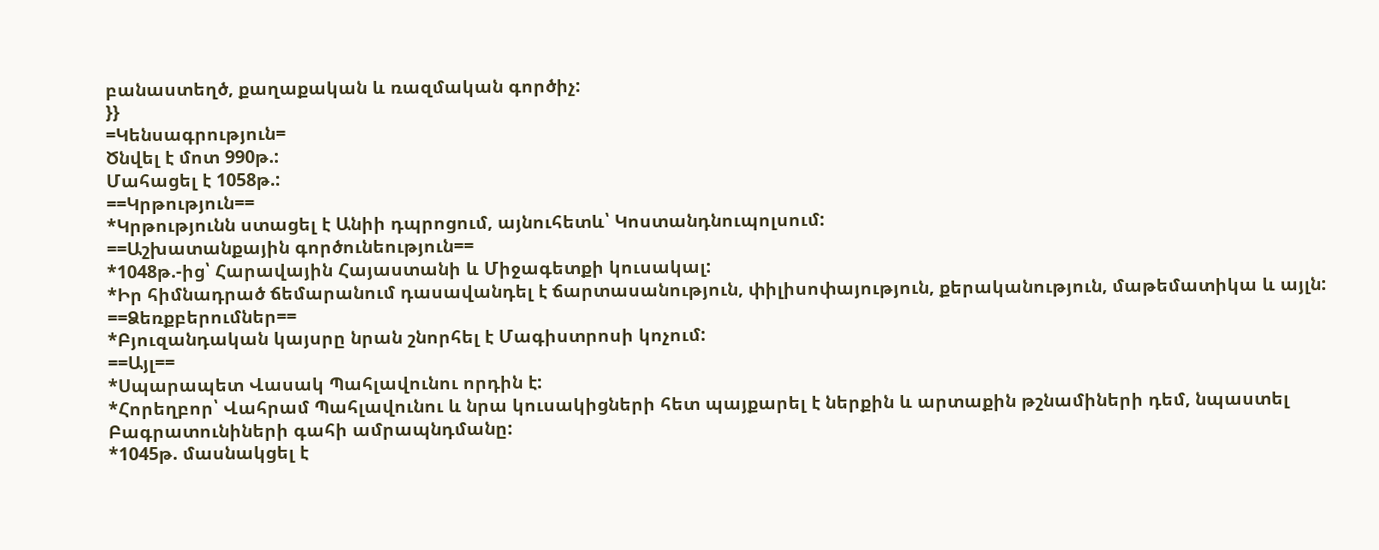բանաստեղծ, քաղաքական և ռազմական գործիչ:
}}
=Կենսագրություն=
Ծնվել է մոտ 990թ.:
Մահացել է 1058թ.:
==Կրթություն==
*Կրթությունն ստացել է Անիի դպրոցում, այնուհետև՝ Կոստանդնուպոլսում:
==Աշխատանքային գործունեություն==
*1048թ.-ից՝ Հարավային Հայաստանի և Միջագետքի կուսակալ:
*Իր հիմնադրած ճեմարանում դասավանդել է ճարտասանություն, փիլիսոփայություն, քերականություն, մաթեմատիկա և այլն:
==Ձեռքբերումներ==
*Բյուզանդական կայսրը նրան շնորհել է Մագիստրոսի կոչում:
==Այլ==
*Սպարապետ Վասակ Պահլավունու որդին է:
*Հորեղբոր՝ Վահրամ Պահլավունու և նրա կուսակիցների հետ պայքարել է ներքին և արտաքին թշնամիների դեմ, նպաստել Բագրատունիների գահի ամրապնդմանը:
*1045թ. մասնակցել է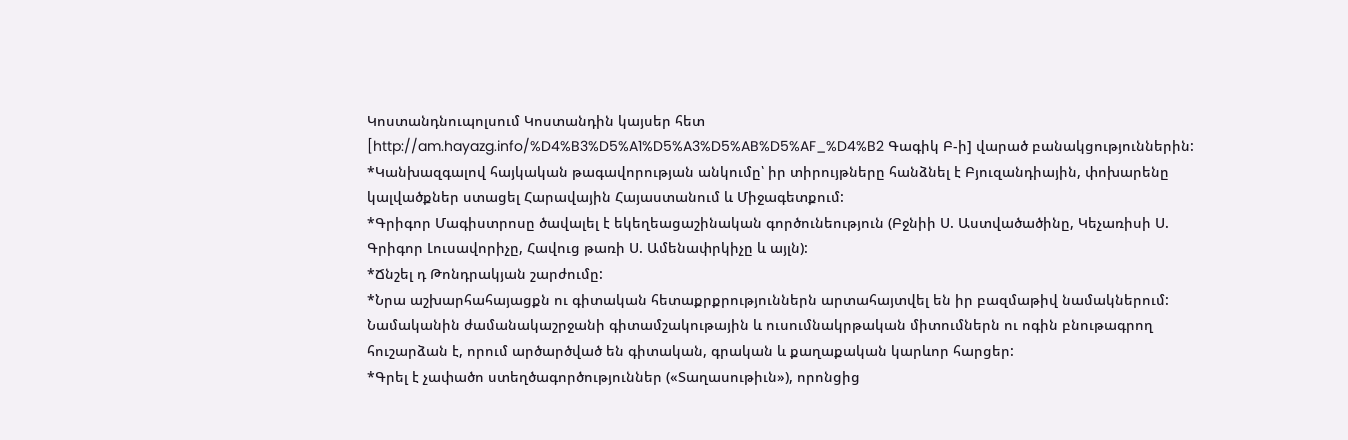Կոստանդնուպոլսում Կոստանդին կայսեր հետ [http://am.hayazg.info/%D4%B3%D5%A1%D5%A3%D5%AB%D5%AF_%D4%B2 Գագիկ Բ-ի] վարած բանակցություններին:
*Կանխազգալով հայկական թագավորության անկումը՝ իր տիրույթները հանձնել է Բյուզանդիային, փոխարենը կալվածքներ ստացել Հարավային Հայաստանում և Միջագետքում:
*Գրիգոր Մագիստրոսը ծավալել է եկեղեացաշինական գործունեություն (Բջնիի Ս. Աստվածածինը, Կեչառիսի Ս. Գրիգոր Լուսավորիչը, Հավուց թառի Ս. Ամենափրկիչը և այլն):
*Ճնշել դ Թոնդրակյան շարժումը:
*Նրա աշխարհահայացքն ու գիտական հետաքրքրություններն արտահայտվել են իր բազմաթիվ նամակներում: Նամականին ժամանակաշրջանի գիտամշակութային և ուսումնակրթական միտումներն ու ոգին բնութագրող հուշարձան է, որում արծարծված են գիտական, գրական և քաղաքական կարևոր հարցեր:
*Գրել է չափածո ստեղծագործություններ («Տաղասութիւն»), որոնցից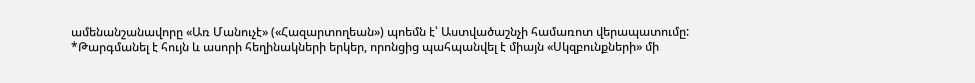ամենանշանավորը «Առ Մանուչէ» («Հազարտողեան») պոեմն է՝ Աստվածաշնչի համառոտ վերապատումը:
*Թարգմանել է հույն և ասորի հեղինակների երկեր, որոնցից պահպանվել է միայն «Սկզբունքների» մի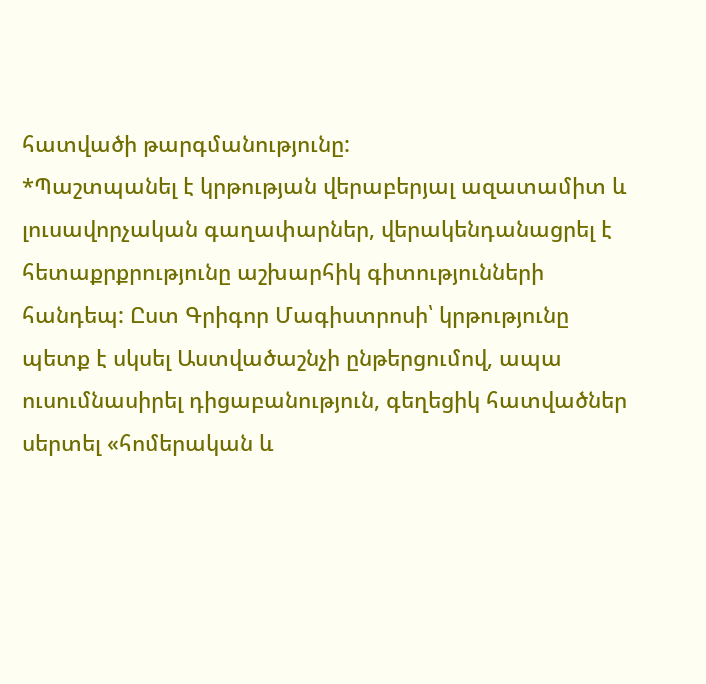հատվածի թարգմանությունը:
*Պաշտպանել է կրթության վերաբերյալ ազատամիտ և լուսավորչական գաղափարներ, վերակենդանացրել է հետաքրքրությունը աշխարհիկ գիտությունների հանդեպ: Ըստ Գրիգոր Մագիստրոսի՝ կրթությունը պետք է սկսել Աստվածաշնչի ընթերցումով, ապա ուսումնասիրել դիցաբանություն, գեղեցիկ հատվածներ սերտել «հոմերական և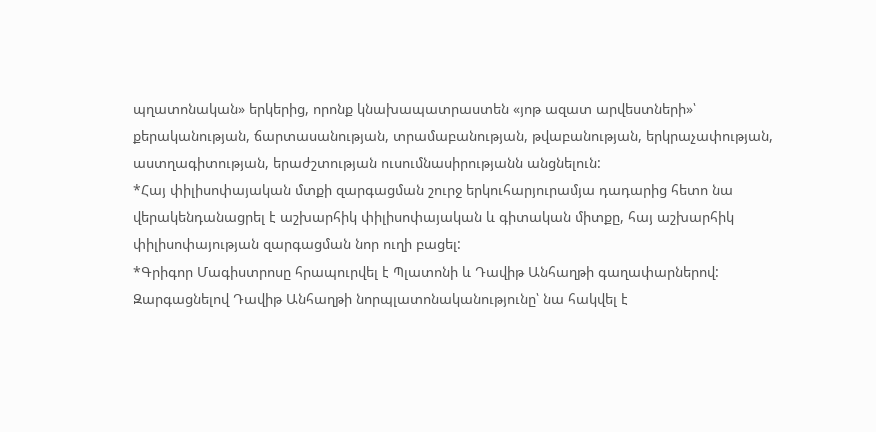պղատոնական» երկերից, որոնք կնախապատրաստեն «յոթ ազատ արվեստների»՝ քերականության, ճարտասանության, տրամաբանության, թվաբանության, երկրաչափության, աստղագիտության, երաժշտության ուսումնասիրությանն անցնելուն:
*Հայ փիլիսոփայական մտքի զարգացման շուրջ երկուհարյուրամյա դադարից հետո նա վերակենդանացրել է աշխարհիկ փիլիսոփայական և գիտական միտքը, հայ աշխարհիկ փիլիսոփայության զարգացման նոր ուղի բացել:
*Գրիգոր Մագիստրոսը հրապուրվել է Պլատոնի և Դավիթ Անհաղթի գաղափարներով: Զարգացնելով Դավիթ Անհաղթի նորպլատոնականությունը՝ նա հակվել է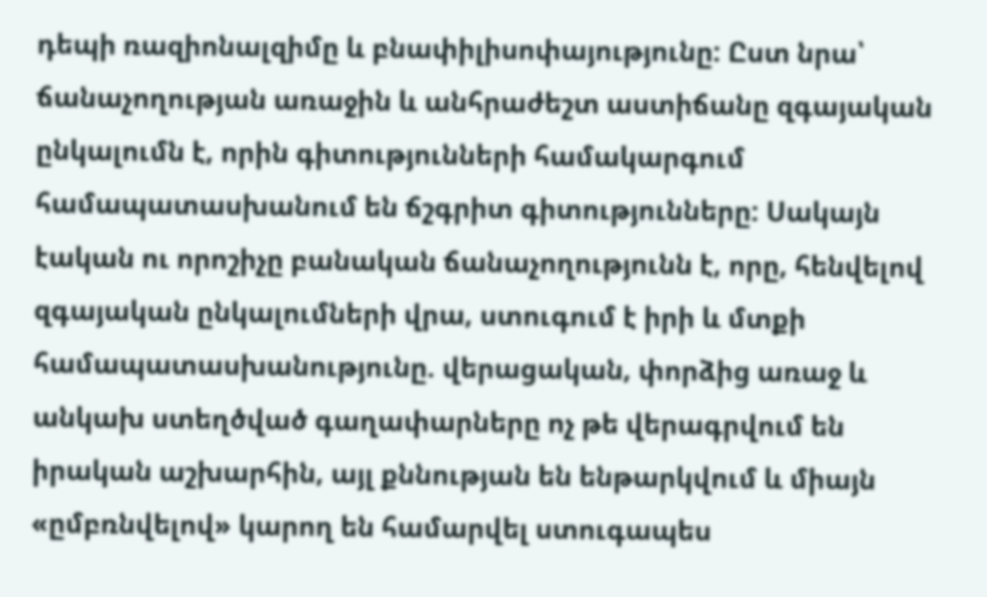դեպի ռազիոնալզիմը և բնափիլիսոփայությունը: Ըստ նրա՝ ճանաչողության առաջին և անհրաժեշտ աստիճանը զգայական ընկալումն է, որին գիտությունների համակարգում համապատասխանում են ճշգրիտ գիտությունները: Սակայն էական ու որոշիչը բանական ճանաչողությունն է, որը, հենվելով զգայական ընկալումների վրա, ստուգում է իրի և մտքի համապատասխանությունը. վերացական, փորձից առաջ և անկախ ստեղծված գաղափարները ոչ թե վերագրվում են իրական աշխարհին, այլ քննության են ենթարկվում և միայն «ըմբռնվելով» կարող են համարվել ստուգապես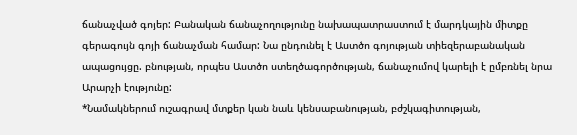ճանաչված գոյեր: Բանական ճանաչողությունը նախապատրաստում է մարդկային միտքը գերագույն գոյի ճանաչման համար: Նա ընդունել է Աստծո գոյության տիեզերաբանական ապացույցը. բնության, որպես Աստծո ստեղծագործության, ճանաչումով կարելի է ըմբռնել նրա Արարչի էությունը:
*Նամակներում ուշագրավ մտքեր կան նաև կենսաբանության, բժշկագիտության,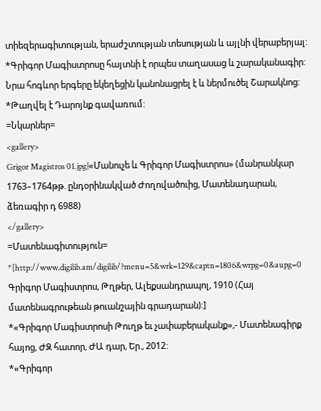տիեզերագիտության, երաժշտության տեսության և այլնի վերաբերյալ:
*Գրիգոր Մագիստրոսը հայտնի է որպես տաղասաց և շարականագիր: Նրա հոգևոր երգերը եկեղեցին կանոնացրել է և ներմուծել Շարակնոց:
*Թաղվել է Դարոյնք գավառում:
=Նկարներ=
<gallery>
Grigor Magistros 01.jpg|«Մանուչե և Գրիգոր Մագիստրոս» (մանրանկար 1763–1764թթ. ընդօրինակված Ժողովածուից, Մատենադարան, ձեռագիր դ 6988)
</gallery>
=Մատենագիտություն=
*[http://www.digilib.am/digilib/?menu=5&wrk=129&captn=1806&wrpg=0&aupg=0 Գրիգոր Մագիստրոս, Թղթեր, Ալեքսանդրապոլ, 1910 (Հայ մատենագրութեան թուանշային գրադարան):]
*«Գրիգոր Մագիստրոսի Թուղթ եւ չափաբերականք»,- Մատենագիրք հայոց, ԺԶ հատոր, ԺԱ դար, Եր., 2012:
*«Գրիգոր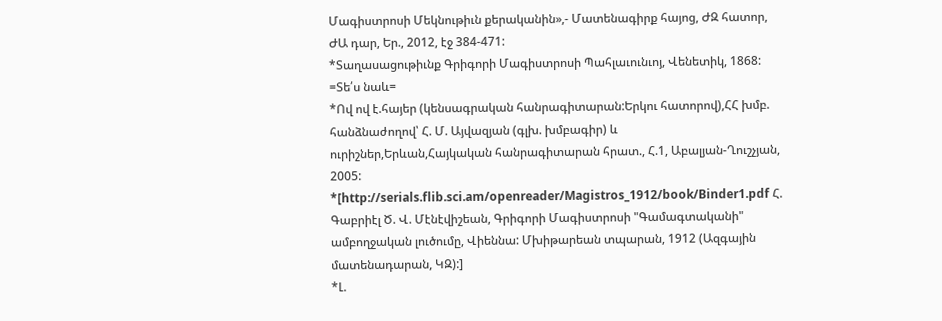Մագիստրոսի Մեկնութիւն քերականին»,- Մատենագիրք հայոց, ԺԶ հատոր, ԺԱ դար, Եր., 2012, էջ 384-471:
*Տաղասացութիւնք Գրիգորի Մագիստրոսի Պահլաւունւոյ, Վենետիկ, 1868:
=Տե՛ս նաև=
*Ով ով է.հայեր (կենսագրական հանրագիտարան:Երկու հատորով),ՀՀ խմբ. հանձնաժողով՝ Հ. Մ. Այվազյան (գլխ. խմբագիր) և ուրիշներ,Երևան,Հայկական հանրագիտարան հրատ., Հ.1, Աբալյան-Ղուշչյան, 2005:
*[http://serials.flib.sci.am/openreader/Magistros_1912/book/Binder1.pdf Հ. Գաբրիէլ Ծ. Վ. Մէնէվիշեան, Գրիգորի Մագիստրոսի "Գամագտականի" ամբողջական լուծումը, Վիեննա: Մխիթարեան տպարան, 1912 (Ազգային մատենադարան, ԿԶ):]
*Լ.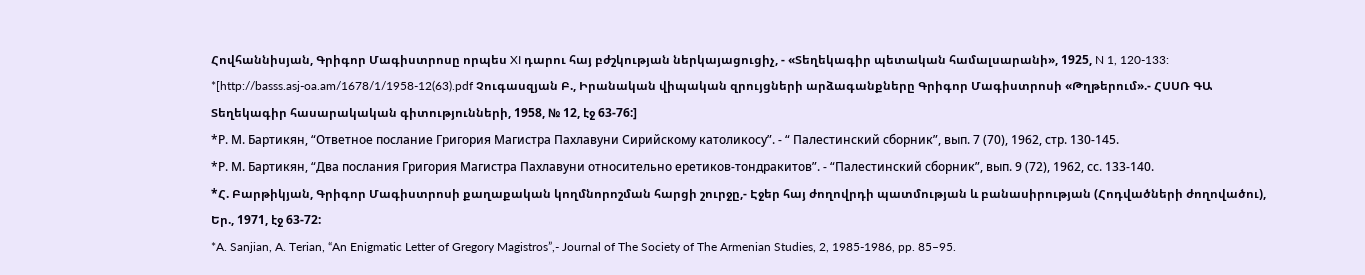Հովհաննիսյան, Գրիգոր Մագիստրոսը որպես XI դարու հայ բժշկության ներկայացուցիչ, - «Տեղեկագիր պետական համալսարանի», 1925, N 1, 120-133:
*[http://basss.asj-oa.am/1678/1/1958-12(63).pdf Չուգասզյան Բ., Իրանական վիպական զրույցների արձագանքները Գրիգոր Մագիստրոսի «Թղթերում».- ՀՍՍՌ ԳԱ Տեղեկագիր հասարակական գիտությունների, 1958, № 12, էջ 63-76:]
*Р. М. Бартикян, “Ответное послание Григория Магистра Пахлавуни Сирийскому католикосу”. - “ Палестинский сборник”, вып. 7 (70), 1962, стр. 130-145.
*Р. М. Бартикян, “Два послания Григория Магистра Пахлавуни относительно еретиков-тондракитов”. - “Палестинский сборник”, вып. 9 (72), 1962, сс. 133-140.
*Հ. Բարթիկյան, Գրիգոր Մագիստրոսի քաղաքական կողմնորոշման հարցի շուրջը,- Էջեր հայ ժողովրդի պատմության և բանասիրության (Հոդվածների ժողովածու), Եր., 1971, էջ 63-72:
*A. Sanjian, A. Terian, “An Enigmatic Letter of Gregory Magistros”,- Journal of The Society of The Armenian Studies, 2, 1985-1986, pp. 85–95.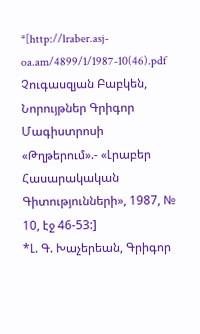*[http://lraber.asj-oa.am/4899/1/1987-10(46).pdf Չուգասզյան Բաբկեն, Նորույթներ Գրիգոր Մագիստրոսի «Թղթերում».- «Լրաբեր Հասարակական Գիտությունների», 1987, № 10, էջ 46-53:]
*Լ. Գ. Խաչերեան, Գրիգոր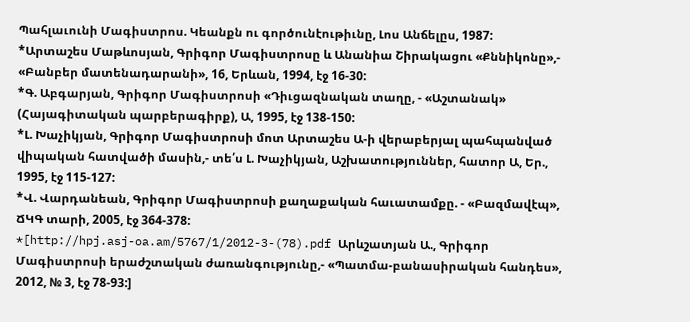Պահլաւունի Մագիստրոս. Կեանքն ու գործունէութիւնը, Լոս Անճելըս, 1987:
*Արտաշես Մաթևոսյան, Գրիգոր Մագիստրոսը և Անանիա Շիրակացու «Քննիկոնը»,- «Բանբեր մատենադարանի», 16, Երևան, 1994, էջ 16-30:
*Գ. Աբգարյան, Գրիգոր Մագիստրոսի «Դիւցազնական տաղը, - «Աշտանակ» (Հայագիտական պարբերագիրք), Ա, 1995, էջ 138-150:
*Լ. Խաչիկյան, Գրիգոր Մագիստրոսի մոտ Արտաշես Ա-ի վերաբերյալ պահպանված վիպական հատվածի մասին,- տե՛ս Լ. Խաչիկյան, Աշխատություններ, հատոր Ա, Եր., 1995, էջ 115-127:
*Վ. Վարդանեան, Գրիգոր Մագիստրոսի քաղաքական հաւատամքը. - «Բազմավէպ», ՃԿԳ տարի, 2005, էջ 364-378:
*[http://hpj.asj-oa.am/5767/1/2012-3-(78).pdf Արևշատյան Ա., Գրիգոր Մագիստրոսի երաժշտական ժառանգությունը,- «Պատմա-բանասիրական հանդես», 2012, № 3, էջ 78-93:]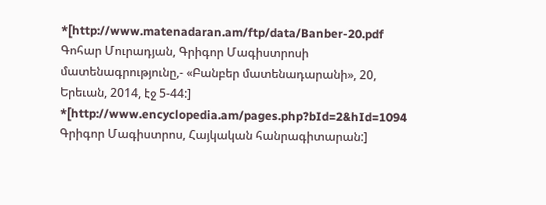*[http://www.matenadaran.am/ftp/data/Banber-20.pdf Գոհար Մուրադյան, Գրիգոր Մագիստրոսի մատենագրությունը,- «Բանբեր մատենադարանի», 20, Երեւան, 2014, էջ 5-44:]
*[http://www.encyclopedia.am/pages.php?bId=2&hId=1094 Գրիգոր Մագիստրոս, Հայկական հանրագիտարան:]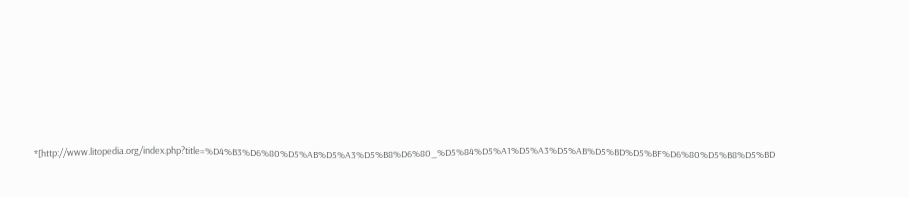*[http://www.litopedia.org/index.php?title=%D4%B3%D6%80%D5%AB%D5%A3%D5%B8%D6%80_%D5%84%D5%A1%D5%A3%D5%AB%D5%BD%D5%BF%D6%80%D5%B8%D5%BD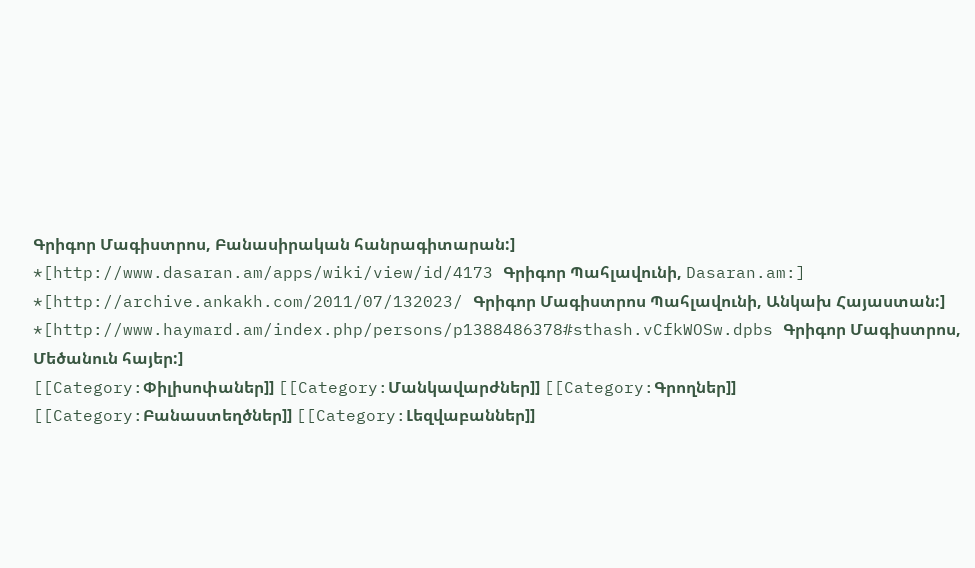Գրիգոր Մագիստրոս, Բանասիրական հանրագիտարան:]
*[http://www.dasaran.am/apps/wiki/view/id/4173 Գրիգոր Պահլավունի, Dasaran.am:]
*[http://archive.ankakh.com/2011/07/132023/ Գրիգոր Մագիստրոս Պահլավունի, Անկախ Հայաստան:]
*[http://www.haymard.am/index.php/persons/p1388486378#sthash.vCfkWOSw.dpbs Գրիգոր Մագիստրոս, Մեծանուն հայեր:]
[[Category:Փիլիսոփաներ]] [[Category:Մանկավարժներ]] [[Category:Գրողներ]] [[Category:Բանաստեղծներ]] [[Category:Լեզվաբաններ]]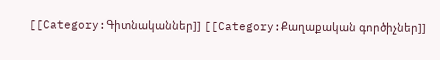[[Category:Գիտնականներ]] [[Category:Քաղաքական գործիչներ]]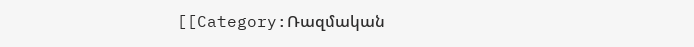[[Category:Ռազմական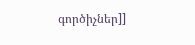գործիչներ]]